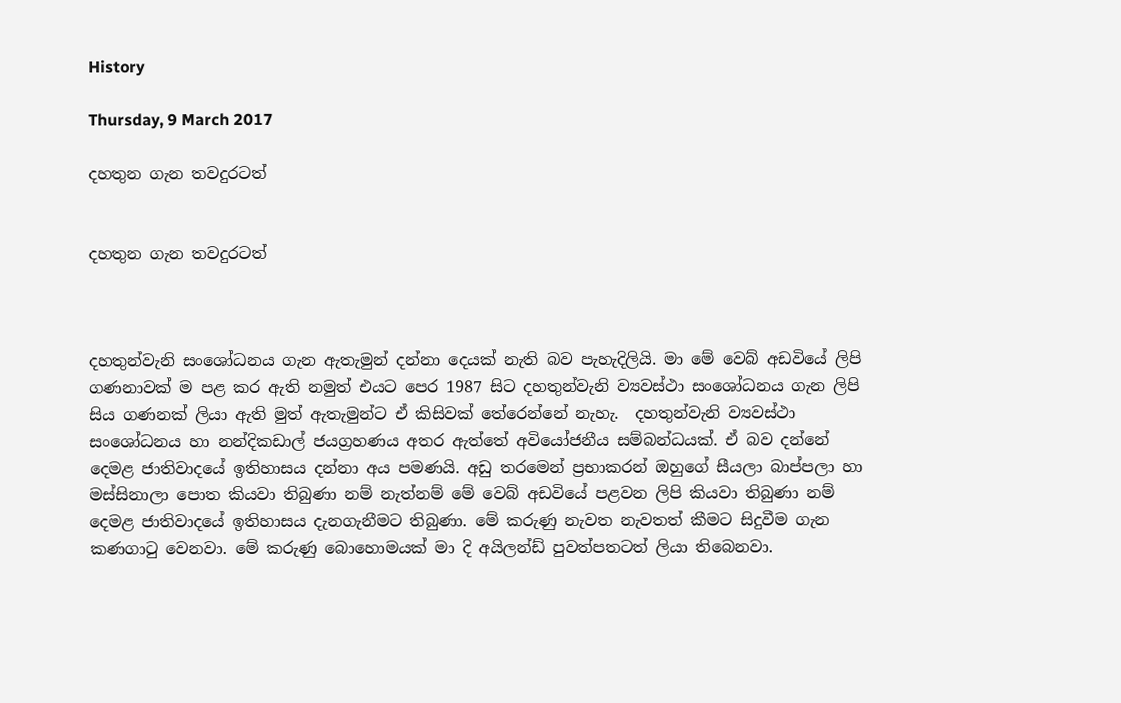History

Thursday, 9 March 2017

දහතුන ගැන තවදුරටත්


දහතුන ගැන තවදුරටත්



දහතුන්වැනි සංශෝධනය ගැන ඇතැමුන් දන්නා දෙයක් නැති බව පැහැදිලියි. මා මේ වෙබ් අඩවියේ ලිපි ගණනාවක් ම පළ කර ඇති නමුත් එයට පෙර 1987 සිට දහතුන්වැනි ව්‍යවස්ථා සංශෝධනය ගැන ලිපි  සිය ගණනක් ලියා ඇති මුත් ඇතැමුන්ට ඒ කිසිවක් තේරෙන්නේ නැහැ.  දහතුන්වැනි ව්‍යවස්ථා සංශෝධනය හා නන්දිකඩාල් ජයග්‍රහණය අතර ඇත්තේ අවියෝජනීය සම්බන්ධයක්. ඒ බව දන්නේ දෙමළ ජාතිවාදයේ ඉතිහාසය දන්නා අය පමණයි. අඩු තරමෙන් ප්‍රභාකරන් ඔහුගේ සීයලා බාප්පලා හා මස්සිනාලා පොත කියවා තිබුණා නම් නැත්නම් මේ වෙබ් අඩවියේ පළවන ලිපි කියවා තිබුණා නම් දෙමළ ජාතිවාදයේ ඉතිහාසය දැනගැනීමට තිබුණා. මේ කරුණු නැවත නැවතත් කීමට සිදුවීම ගැන කණගාටු වෙනවා. මේ කරුණු බොහොමයක් මා දි අයිලන්ඩ් පුවත්පතටත් ලියා තිබෙනවා.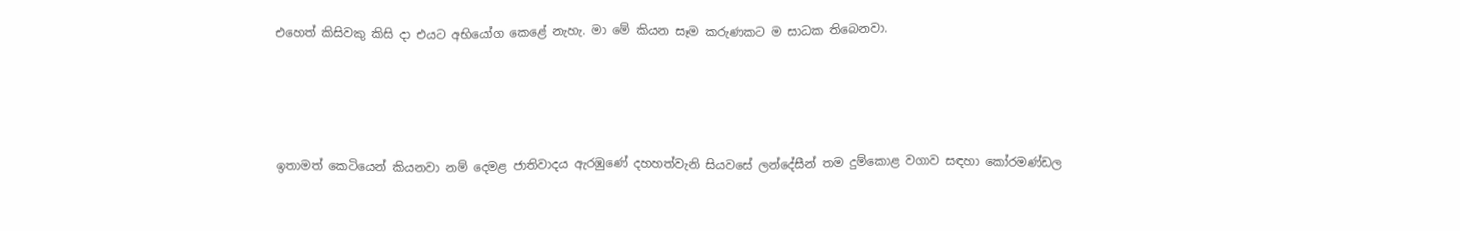එහෙත් කිසිවකු කිසි දා එයට අභියෝග කෙළේ නැහැ. මා මේ කියන සෑම කරුණකට ම සාධක තිබෙනවා.




ඉතාමත් කෙටියෙන් කියනවා නම් දෙමළ ජාතිවාදය ඇරඹුණේ දහහත්වැනි සියවසේ ලන්දේසීන් තම දුම්කොළ වගාව සඳහා කෝරමණ්ඩල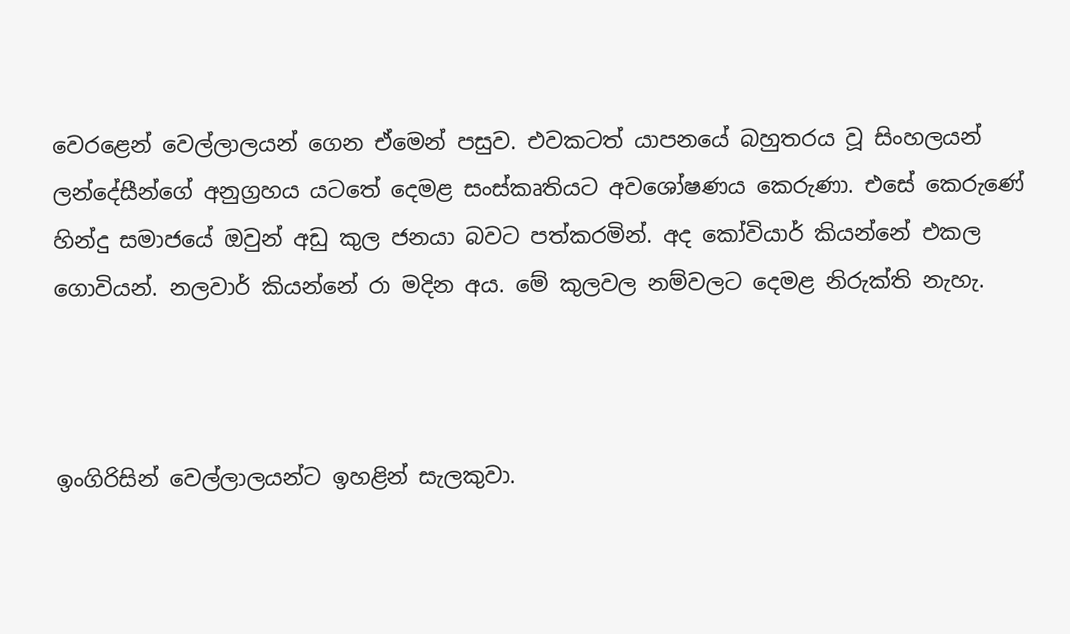වෙරළෙන් වෙල්ලාලයන් ගෙන ඒමෙන් පසුව. එවකටත් යාපනයේ බහුතරය වූ සිංහලයන් ලන්දේසීන්ගේ අනුග්‍රහය යටතේ දෙමළ සංස්කෘතියට අවශෝෂණය කෙරුණා. එසේ කෙරුණේ හින්දු සමාජයේ ඔවුන් අඩු කුල ජනයා බවට පත්කරමින්. අද කෝවියාර් කියන්නේ එකල ගොවියන්. නලවාර් කියන්නේ රා මදින අය. මේ කුලවල නම්වලට දෙමළ නිරුක්ති නැහැ.



ඉංගිරිසින් වෙල්ලාලයන්ට ඉහළින් සැලකුවා.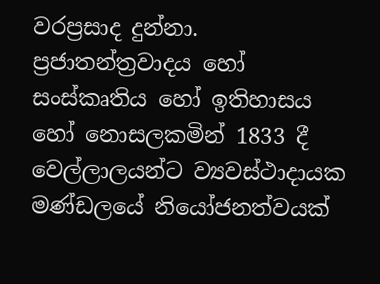වරප්‍රසාද දුන්නා. ප්‍රජාතන්ත්‍රවාදය හෝ සංස්කෘතිය හෝ ඉතිහාසය හෝ නොසලකමින් 1833 දී වෙල්ලාලයන්ට ව්‍යවස්ථාදායක මණ්ඩලයේ නියෝජනත්වයක්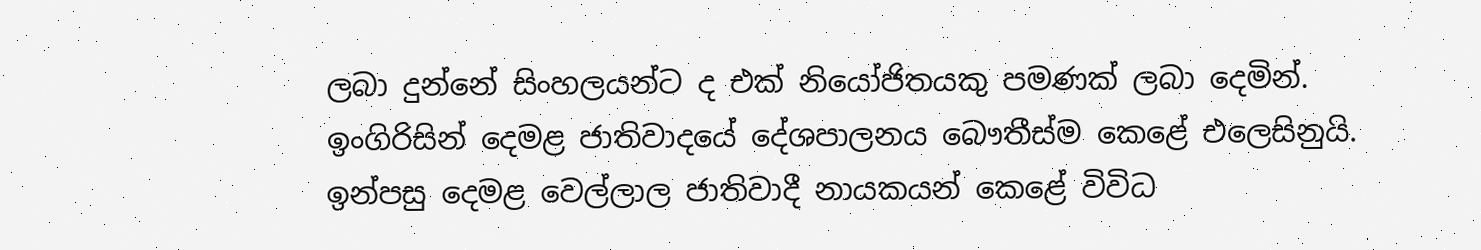ලබා දුන්නේ සිංහලයන්ට ද එක් නියෝජිතයකු පමණක් ලබා දෙමින්. ඉංගිරිසින් දෙමළ ජාතිවාදයේ දේශපාලනය බෞතීස්ම කෙළේ එලෙසිනුයි. ඉන්පසු දෙමළ වෙල්ලාල ජාතිවාදී නායකයන් කෙළේ විවිධ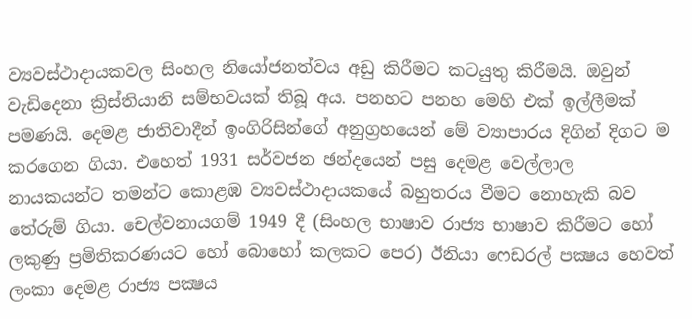ව්‍යවස්ථාදායකවල සිංහල නියෝජනත්වය අඩු කිරීමට කටයුතු කිරීමයි. ඔවුන් වැඩිදෙනා ක්‍රිස්තියානි සම්භවයක් තිබූ අය. පනහට පනහ මෙහි එක් ඉල්ලීමක් පමණයි. දෙමළ ජාතිවාදීන් ඉංගිරිසින්ගේ අනුග්‍රහයෙන් මේ ව්‍යාපාරය දිගින් දිගට ම කරගෙන ගියා. එහෙත් 1931 සර්වජන ඡන්දයෙන් පසු දෙමළ වෙල්ලාල නායකයන්ට තමන්ට කොළඹ ව්‍යවස්ථාදායකයේ බහුතරය වීමට නොහැකි බව තේරුම් ගියා. චෙල්වනායගම් 1949 දී (සිංහල භාෂාව රාජ්‍ය භාෂාව කිරීමට හෝ ලකුණු ප්‍රමිතිකරණයට හෝ බොහෝ කලකට පෙර) ඊනියා ෆෙඩරල් පක්‍ෂය හෙවත් ලංකා දෙමළ රාජ්‍ය පක්‍ෂය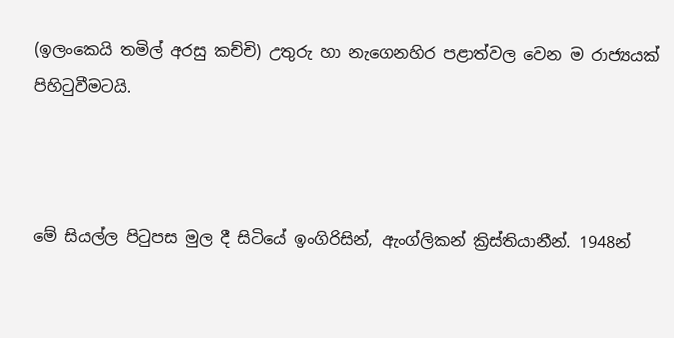(ඉලංකෙයි තමිල් අරසු කච්චි) උතුරු හා නැගෙනහිර පළාත්වල වෙන ම රාජ්‍යයක් පිහිටුවීමටයි.



මේ සියල්ල පිටුපස මුල දී සිටියේ ඉංගිරිසින්, ඇංග්ලිකන් ක්‍රිස්තියානීන්. 1948න්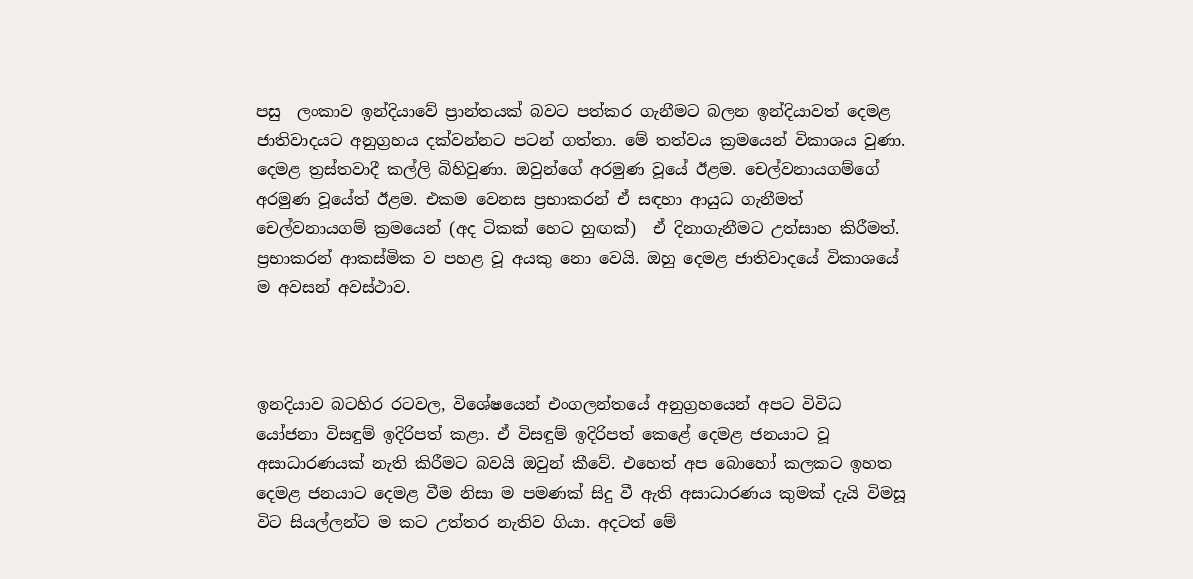පසු  ලංකාව ඉන්දියාවේ ප්‍රාන්තයක් බවට පත්කර ගැනීමට බලන ඉන්දියාවත් දෙමළ ජාතිවාදයට අනුග්‍රහය දක්වන්නට පටන් ගත්තා. මේ තත්වය ක්‍රමයෙන් විකාශය වුණා. දෙමළ ත්‍රස්තවාදී කල්ලි බිහිවුණා. ඔවුන්ගේ අරමුණ වූයේ ඊළම. චෙල්වනායගම්ගේ අරමුණ වූයේත් ඊළම. එකම වෙනස ප්‍රභාකරන් ඒ සඳහා ආයුධ ගැනීමත් චෙල්වනායගම් ක්‍රමයෙන් (අද ටිකක් හෙට හුඟක්)  ඒ දිනාගැනීමට උත්සාහ කිරීමත්. ප්‍රභාකරන් ආකස්මික ව පහළ වූ අයකු නො වෙයි. ඔහු දෙමළ ජාතිවාදයේ විකාශයේ ම අවසන් අවස්ථාව.



ඉනදියාව බටහිර රටවල, විශේෂයෙන් එංගලන්තයේ අනුග්‍රහයෙන් අපට විවිධ යෝජනා විසඳුම් ඉදිරිපත් කළා. ඒ විසඳුම් ඉදිරිපත් කෙළේ දෙමළ ජනයාට වූ අසාධාරණයක් නැති කිරීමට බවයි ඔවුන් කීවේ. එහෙත් අප බොහෝ කලකට ඉහත දෙමළ ජනයාට දෙමළ වීම නිසා ම පමණක් සිදු වී ඇති අසාධාරණය කුමක් දැයි විමසූ විට සියල්ලන්ට ම කට උත්තර නැතිව ගියා. අදටත් මේ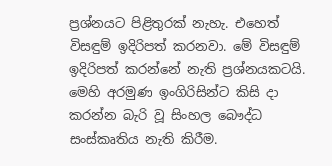ප්‍රශ්නයට පිළිතුරක් නැහැ. එහෙත් විසඳුම් ඉදිරිපත් කරනවා. මේ විසඳුම් ඉදිරිපත් කරන්නේ නැති ප්‍රශ්නයකටයි. මෙහි අරමුණ ඉංගිරිසින්ට කිසි දා කරන්න බැරි වූ සිංහල බෞද්ධ සංස්කෘතිය නැති කිරීම.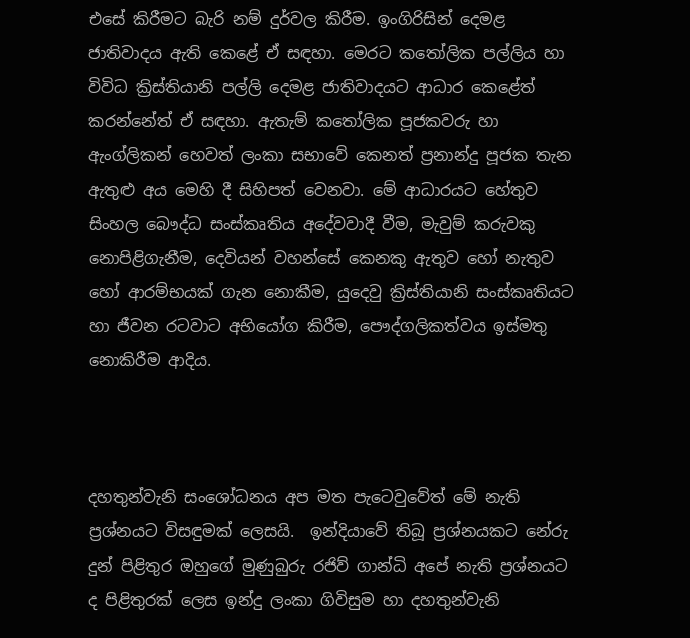එසේ කිරීමට බැරි නම් දුර්වල කිරීම. ඉංගිරිසින් දෙමළ ජාතිවාදය ඇති කෙළේ ඒ සඳහා. මෙරට කතෝලික පල්ලිය හා විවිධ ක්‍රිස්තියානි පල්ලි දෙමළ ජාතිවාදයට ආධාර කෙළේත් කරන්නේත් ඒ සඳහා. ඇතැම් කතෝලික පූජකවරු හා ඇංග්ලිකන් හෙවත් ලංකා සභාවේ කෙනත් ප්‍රනාන්දු පූජක තැන ඇතුළු අය මෙහි දී සිහිපත් වෙනවා. මේ ආධාරයට හේතුව සිංහල බෞද්ධ සංස්කෘතිය අදේවවාදී වීම, මැවුම් කරුවකු නොපිළිගැනීම, දෙවියන් වහන්සේ කෙනකු ඇතුව හෝ නැතුව හෝ ආරම්භයක් ගැන නොකීම, යුදෙවු ක්‍රිස්තියානි සංස්කෘතියට හා ජීවන රටවාට අභියෝග කිරීම, පෞද්ගලිකත්වය ඉස්මතු නොකිරීම ආදිය.



දහතුන්වැනි සංශෝධනය අප මත පැටෙවුවේත් මේ නැති ප්‍රශ්නයට විසඳුමක් ලෙසයි.  ඉන්දියාවේ තිබූ ප්‍රශ්නයකට නේරු දුන් පිළිතුර ඔහුගේ මුණුබුරු රජිව් ගාන්ධි අපේ නැති ප්‍රශ්නයට ද පිළිතුරක් ලෙස ඉන්දු ලංකා ගිවිසුම හා දහතුන්වැනි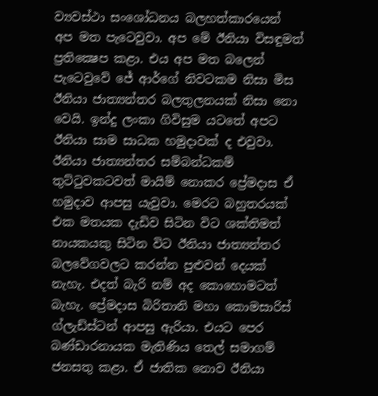ව්‍යවස්ථා සංශෝධනය බලහත්කාරයෙන් අප මත පැටෙවුවා. අප මේ ඊනියා විසඳුමත් ප්‍රතික්‍ෂෙප කළා. එය අප මත බලෙන් පැටෙවුවේ ජේ ආර්ගේ නිවටකම නිසා මිස ඊනියා ජාත්‍යන්තර බලතුලනයක් නිසා නො වෙයි. ඉන්දු ලංකා ගිවිසුම යටතේ අපට ඊනියා සාම සාධක හමුදාවක් ද එවුවා. ඊනියා ජාත්‍යන්තර සම්බන්ධකම් තුට්ටුවකටවත් මායිම් නොකර ප්‍රේමදාස ඒ හමුදාව ආපසු යැවුවා. මෙරට බහුතරයක් එක මතයක දැඩිව සිටින විට ශක්තිමත් නායකයකු සිටින විට ඊනියා ජාත්‍යන්තර බලවේගවලට කරන්න පුළුවන් දෙයක් නැහැ. එදත් බැරි නම් අද කොහොමටත් බැහැ. ප්‍රේමදාස බිරිතානි මහා කොමසාරිස් ග්ලැඩ්ස්ටන් ආපසු ඇරියා. එයට පෙර බණ්ඩාරනායක මැතිණිය තෙල් සමාගම් ජනසතු කළා. ඒ ජාතික නොව ඊනියා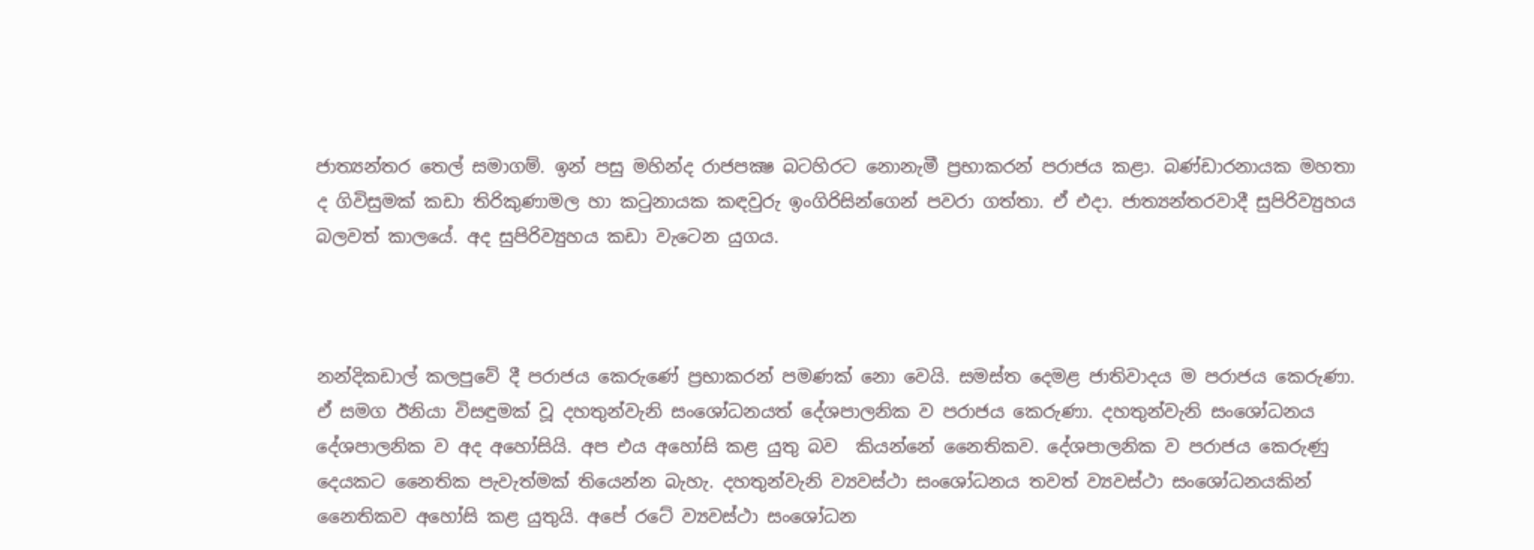ජාත්‍යන්තර තෙල් සමාගම්. ඉන් පසු මහින්ද රාජපක්‍ෂ බටහිරට නොනැමී ප්‍රභාකරන් පරාජය කළා. බණ්ඩාරනායක මහතා ද ගිවිසුමක් කඩා තිරිකුණාමල හා කටුනායක කඳවුරු ඉංගිරිසින්ගෙන් පවරා ගත්තා. ඒ එදා. ජාත්‍යන්තරවාදී සුපිරිව්‍යුහය බලවත් කාලයේ. අද සුපිරිව්‍යුහය කඩා වැටෙන යුගය.



නන්දිකඩාල් කලපුවේ දී පරාජය කෙරුණේ ප්‍රභාකරන් පමණක් නො වෙයි. සමස්ත දෙමළ ජාතිවාදය ම පරාජය කෙරුණා. ඒ සමග ඊනියා විසඳුමක් වූ දහතුන්වැනි සංශෝධනයත් දේශපාලනික ව පරාජය කෙරුණා. දහතුන්වැනි සංශෝධනය දේශපාලනික ව අද අහෝසියි. අප එය අහෝසි කළ යුතු බව  කියන්නේ නෛතිකව. දේශපාලනික ව පරාජය කෙරුණු දෙයකට නෛතික පැවැත්මක් තියෙන්න බැහැ. දහතුන්වැනි ව්‍යවස්ථා සංශෝධනය තවත් ව්‍යවස්ථා සංශෝධනයකින් නෛතිකව අහෝසි කළ යුතුයි. අපේ රටේ ව්‍යවස්ථා සංශෝධන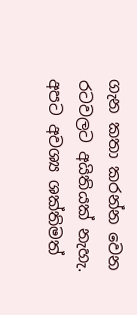ගැන කතා කරන්න වෙන රටවලට අයිතියක් නැහැ. අපට අවශ්‍ය ශක්තිමත්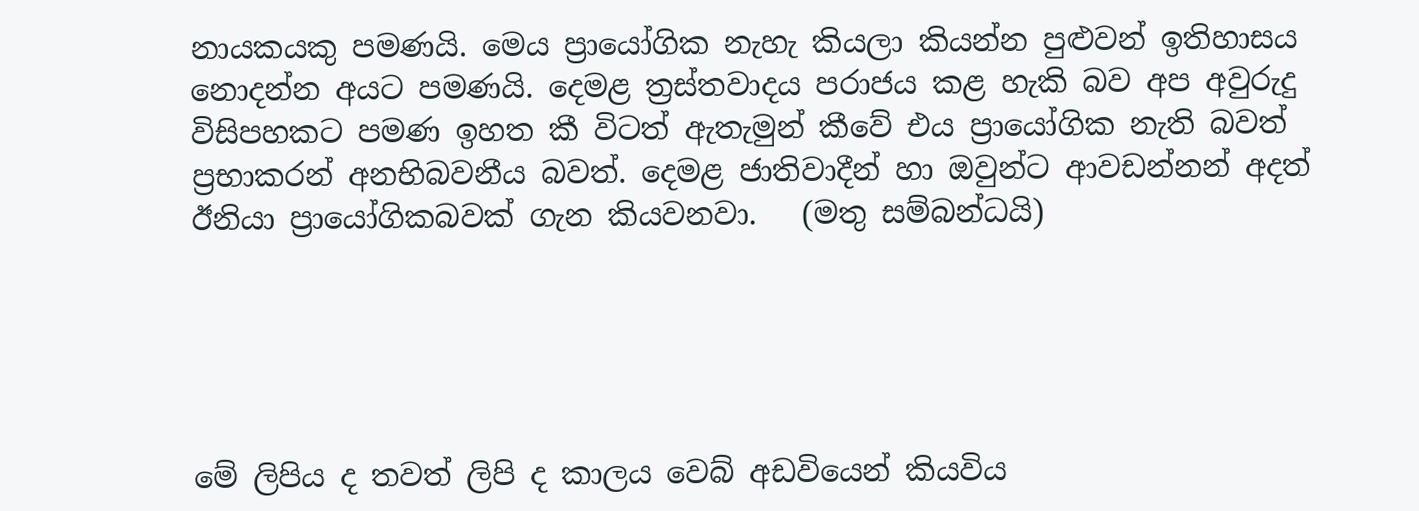නායකයකු පමණයි. මෙය ප්‍රායෝගික නැහැ කියලා කියන්න පුළුවන් ඉතිහාසය නොදන්න අයට පමණයි. දෙමළ ත්‍රස්තවාදය පරාජය කළ හැකි බව අප අවුරුදු විසිපහකට පමණ ඉහත කී විටත් ඇතැමුන් කීවේ එය ප්‍රායෝගික නැති බවත් ප්‍රභාකරන් අනභිබවනීය බවත්. දෙමළ ජාතිවාදීන් හා ඔවුන්ට ආවඩන්නන් අදත් ඊනියා ප්‍රායෝගිකබවක් ගැන කියවනවා.   (මතු සම්බන්ධයි)





මේ ලිපිය ද තවත් ලිපි ද කාලය වෙබ් අඩවියෙන් කියවිය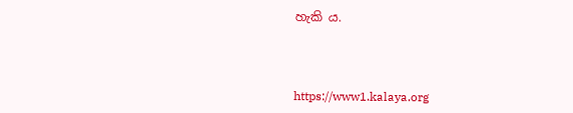හැකි ය.



https://www1.kalaya.org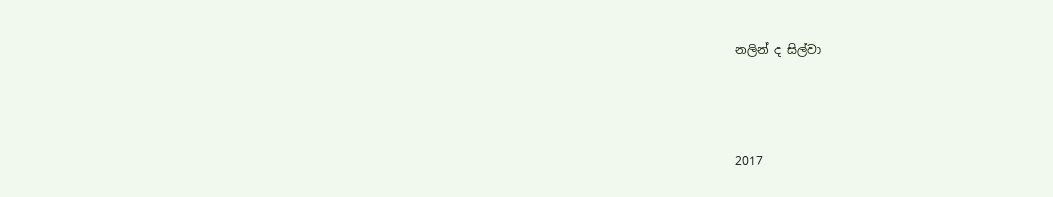නලින් ද සිල්වා



2017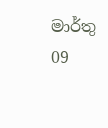මාර්තු 09